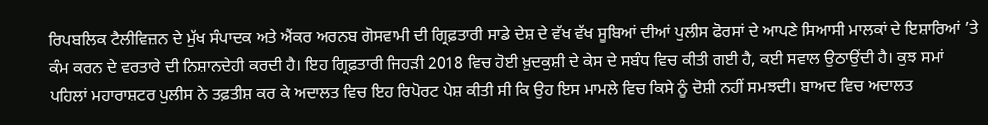ਰਿਪਬਲਿਕ ਟੈਲੀਵਿਜ਼ਨ ਦੇ ਮੁੱਖ ਸੰਪਾਦਕ ਅਤੇ ਐਂਕਰ ਅਰਨਬ ਗੋਸਵਾਮੀ ਦੀ ਗ੍ਰਿਫ਼ਤਾਰੀ ਸਾਡੇ ਦੇਸ਼ ਦੇ ਵੱਖ ਵੱਖ ਸੂਬਿਆਂ ਦੀਆਂ ਪੁਲੀਸ ਫੋਰਸਾਂ ਦੇ ਆਪਣੇ ਸਿਆਸੀ ਮਾਲਕਾਂ ਦੇ ਇਸ਼ਾਰਿਆਂ ’ਤੇ ਕੰਮ ਕਰਨ ਦੇ ਵਰਤਾਰੇ ਦੀ ਨਿਸ਼ਾਨਦੇਹੀ ਕਰਦੀ ਹੈ। ਇਹ ਗ੍ਰਿਫ਼ਤਾਰੀ ਜਿਹੜੀ 2018 ਵਿਚ ਹੋਈ ਖ਼ੁਦਕੁਸ਼ੀ ਦੇ ਕੇਸ ਦੇ ਸਬੰਧ ਵਿਚ ਕੀਤੀ ਗਈ ਹੈ, ਕਈ ਸਵਾਲ ਉਠਾਉਂਦੀ ਹੈ। ਕੁਝ ਸਮਾਂ ਪਹਿਲਾਂ ਮਹਾਰਾਸ਼ਟਰ ਪੁਲੀਸ ਨੇ ਤਫ਼ਤੀਸ਼ ਕਰ ਕੇ ਅਦਾਲਤ ਵਿਚ ਇਹ ਰਿਪੋਰਟ ਪੇਸ਼ ਕੀਤੀ ਸੀ ਕਿ ਉਹ ਇਸ ਮਾਮਲੇ ਵਿਚ ਕਿਸੇ ਨੂੰ ਦੋਸ਼ੀ ਨਹੀਂ ਸਮਝਦੀ। ਬਾਅਦ ਵਿਚ ਅਦਾਲਤ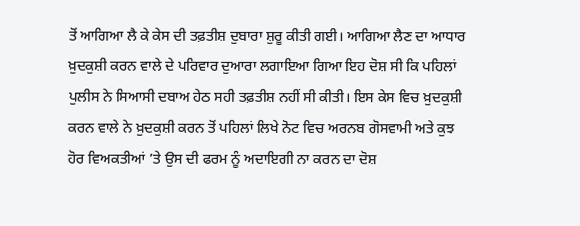ਤੋਂ ਆਗਿਆ ਲੈ ਕੇ ਕੇਸ ਦੀ ਤਫ਼ਤੀਸ਼ ਦੁਬਾਰਾ ਸ਼ੁਰੂ ਕੀਤੀ ਗਈ। ਆਗਿਆ ਲੈਣ ਦਾ ਆਧਾਰ ਖ਼ੁਦਕੁਸ਼ੀ ਕਰਨ ਵਾਲੇ ਦੇ ਪਰਿਵਾਰ ਦੁਆਰਾ ਲਗਾਇਆ ਗਿਆ ਇਹ ਦੋਸ਼ ਸੀ ਕਿ ਪਹਿਲਾਂ ਪੁਲੀਸ ਨੇ ਸਿਆਸੀ ਦਬਾਅ ਹੇਠ ਸਹੀ ਤਫ਼ਤੀਸ਼ ਨਹੀਂ ਸੀ ਕੀਤੀ। ਇਸ ਕੇਸ ਵਿਚ ਖ਼ੁਦਕੁਸ਼ੀ ਕਰਨ ਵਾਲੇ ਨੇ ਖ਼ੁਦਕੁਸ਼ੀ ਕਰਨ ਤੋਂ ਪਹਿਲਾਂ ਲਿਖੇ ਨੋਟ ਵਿਚ ਅਰਨਬ ਗੋਸਵਾਮੀ ਅਤੇ ਕੁਝ ਹੋਰ ਵਿਅਕਤੀਆਂ ’ਤੇ ਉਸ ਦੀ ਫਰਮ ਨੂੰ ਅਦਾਇਗੀ ਨਾ ਕਰਨ ਦਾ ਦੋਸ਼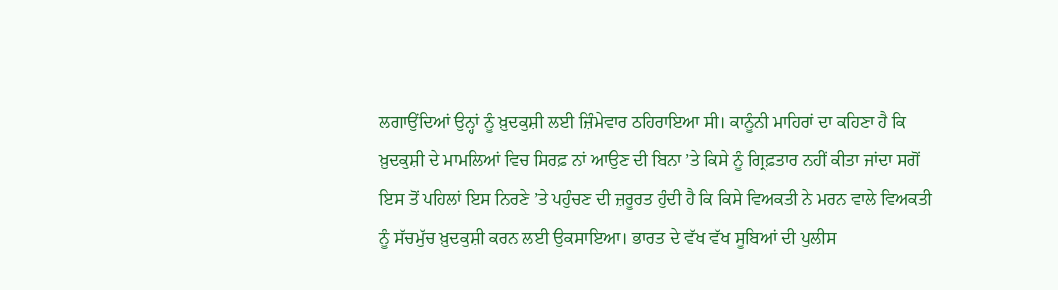ਲਗਾਉਂਦਿਆਂ ਉਨ੍ਹਾਂ ਨੂੰ ਖ਼ੁਦਕੁਸ਼ੀ ਲਈ ਜ਼ਿੰਮੇਵਾਰ ਠਹਿਰਾਇਆ ਸੀ। ਕਾਨੂੰਨੀ ਮਾਹਿਰਾਂ ਦਾ ਕਹਿਣਾ ਹੈ ਕਿ ਖ਼ੁਦਕੁਸ਼ੀ ਦੇ ਮਾਮਲਿਆਂ ਵਿਚ ਸਿਰਫ਼ ਨਾਂ ਆਉਣ ਦੀ ਬਿਨਾ ’ਤੇ ਕਿਸੇ ਨੂੰ ਗ੍ਰਿਫ਼ਤਾਰ ਨਹੀਂ ਕੀਤਾ ਜਾਂਦਾ ਸਗੋਂ ਇਸ ਤੋਂ ਪਹਿਲਾਂ ਇਸ ਨਿਰਣੇ ’ਤੇ ਪਹੁੰਚਣ ਦੀ ਜ਼ਰੂਰਤ ਹੁੰਦੀ ਹੈ ਕਿ ਕਿਸੇ ਵਿਅਕਤੀ ਨੇ ਮਰਨ ਵਾਲੇ ਵਿਅਕਤੀ ਨੂੰ ਸੱਚਮੁੱਚ ਖ਼ੁਦਕੁਸ਼ੀ ਕਰਨ ਲਈ ਉਕਸਾਇਆ। ਭਾਰਤ ਦੇ ਵੱਖ ਵੱਖ ਸੂਬਿਆਂ ਦੀ ਪੁਲੀਸ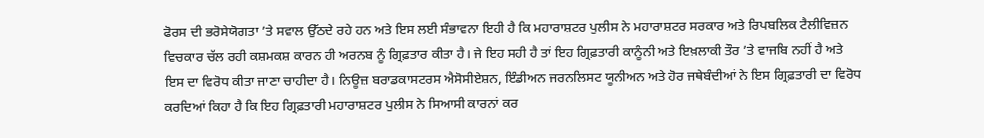ਫੋਰਸ ਦੀ ਭਰੋਸੇਯੋਗਤਾ ’ਤੇ ਸਵਾਲ ਉੱਠਦੇ ਰਹੇ ਹਨ ਅਤੇ ਇਸ ਲਈ ਸੰਭਾਵਨਾ ਇਹੀ ਹੈ ਕਿ ਮਹਾਰਾਸ਼ਟਰ ਪੁਲੀਸ ਨੇ ਮਹਾਰਾਸ਼ਟਰ ਸਰਕਾਰ ਅਤੇ ਰਿਪਬਲਿਕ ਟੈਲੀਵਿਜ਼ਨ ਵਿਚਕਾਰ ਚੱਲ ਰਹੀ ਕਸ਼ਮਕਸ਼ ਕਾਰਨ ਹੀ ਅਰਨਬ ਨੂੰ ਗ੍ਰਿਫ਼ਤਾਰ ਕੀਤਾ ਹੈ। ਜੇ ਇਹ ਸਹੀ ਹੈ ਤਾਂ ਇਹ ਗ੍ਰਿਫ਼ਤਾਰੀ ਕਾਨੂੰਨੀ ਅਤੇ ਇਖ਼ਲਾਕੀ ਤੌਰ ’ਤੇ ਵਾਜਬਿ ਨਹੀਂ ਹੈ ਅਤੇ ਇਸ ਦਾ ਵਿਰੋਧ ਕੀਤਾ ਜਾਣਾ ਚਾਹੀਦਾ ਹੈ। ਨਿਊਜ਼ ਬਰਾਡਕਾਸਟਰਸ ਐਸੋਸੀਏਸ਼ਨ, ਇੰਡੀਅਨ ਜਰਨਲਿਸਟ ਯੂਨੀਅਨ ਅਤੇ ਹੋਰ ਜਥੇਬੰਦੀਆਂ ਨੇ ਇਸ ਗ੍ਰਿਫ਼ਤਾਰੀ ਦਾ ਵਿਰੋਧ ਕਰਦਿਆਂ ਕਿਹਾ ਹੈ ਕਿ ਇਹ ਗ੍ਰਿਫ਼ਤਾਰੀ ਮਹਾਰਾਸ਼ਟਰ ਪੁਲੀਸ ਨੇ ਸਿਆਸੀ ਕਾਰਨਾਂ ਕਰ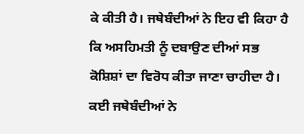ਕੇ ਕੀਤੀ ਹੈ। ਜਥੇਬੰਦੀਆਂ ਨੇ ਇਹ ਵੀ ਕਿਹਾ ਹੈ ਕਿ ਅਸਹਿਮਤੀ ਨੂੰ ਦਬਾਉਣ ਦੀਆਂ ਸਭ ਕੋਸ਼ਿਸ਼ਾਂ ਦਾ ਵਿਰੋਧ ਕੀਤਾ ਜਾਣਾ ਚਾਹੀਦਾ ਹੈ।
ਕਈ ਜਥੇਬੰਦੀਆਂ ਨੇ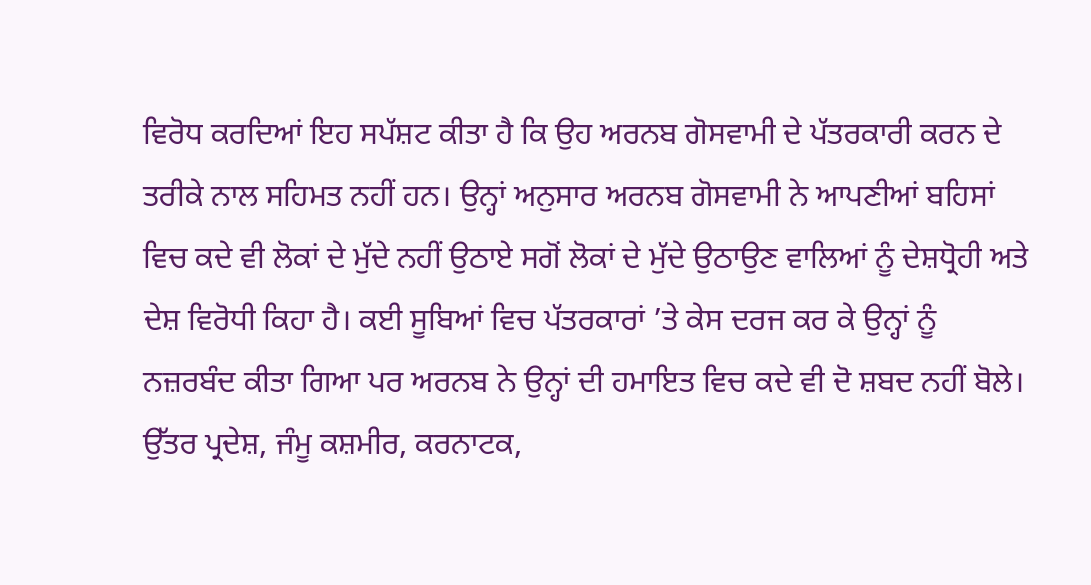ਵਿਰੋਧ ਕਰਦਿਆਂ ਇਹ ਸਪੱਸ਼ਟ ਕੀਤਾ ਹੈ ਕਿ ਉਹ ਅਰਨਬ ਗੋਸਵਾਮੀ ਦੇ ਪੱਤਰਕਾਰੀ ਕਰਨ ਦੇ ਤਰੀਕੇ ਨਾਲ ਸਹਿਮਤ ਨਹੀਂ ਹਨ। ਉਨ੍ਹਾਂ ਅਨੁਸਾਰ ਅਰਨਬ ਗੋਸਵਾਮੀ ਨੇ ਆਪਣੀਆਂ ਬਹਿਸਾਂ ਵਿਚ ਕਦੇ ਵੀ ਲੋਕਾਂ ਦੇ ਮੁੱਦੇ ਨਹੀਂ ਉਠਾਏ ਸਗੋਂ ਲੋਕਾਂ ਦੇ ਮੁੱਦੇ ਉਠਾਉਣ ਵਾਲਿਆਂ ਨੂੰ ਦੇਸ਼ਧ੍ਰੋਹੀ ਅਤੇ ਦੇਸ਼ ਵਿਰੋਧੀ ਕਿਹਾ ਹੈ। ਕਈ ਸੂਬਿਆਂ ਵਿਚ ਪੱਤਰਕਾਰਾਂ ’ਤੇ ਕੇਸ ਦਰਜ ਕਰ ਕੇ ਉਨ੍ਹਾਂ ਨੂੰ ਨਜ਼ਰਬੰਦ ਕੀਤਾ ਗਿਆ ਪਰ ਅਰਨਬ ਨੇ ਉਨ੍ਹਾਂ ਦੀ ਹਮਾਇਤ ਵਿਚ ਕਦੇ ਵੀ ਦੋ ਸ਼ਬਦ ਨਹੀਂ ਬੋਲੇ। ਉੱਤਰ ਪ੍ਰਦੇਸ਼, ਜੰਮੂ ਕਸ਼ਮੀਰ, ਕਰਨਾਟਕ,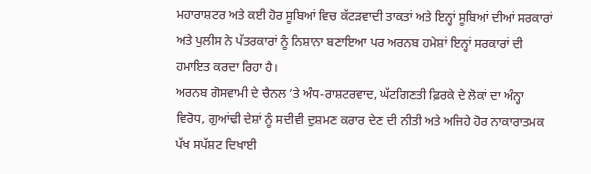ਮਹਾਰਾਸ਼ਟਰ ਅਤੇ ਕਈ ਹੋਰ ਸੂਬਿਆਂ ਵਿਚ ਕੱਟੜਵਾਦੀ ਤਾਕਤਾਂ ਅਤੇ ਇਨ੍ਹਾਂ ਸੂਬਿਆਂ ਦੀਆਂ ਸਰਕਾਰਾਂ ਅਤੇ ਪੁਲੀਸ ਨੇ ਪੱਤਰਕਾਰਾਂ ਨੂੰ ਨਿਸ਼ਾਨਾ ਬਣਾਇਆ ਪਰ ਅਰਨਬ ਹਮੇਸ਼ਾਂ ਇਨ੍ਹਾਂ ਸਰਕਾਰਾਂ ਦੀ ਹਮਾਇਤ ਕਰਦਾ ਰਿਹਾ ਹੈ।
ਅਰਨਬ ਗੋਸਵਾਮੀ ਦੇ ਚੈਨਲ ’ਤੇ ਅੰਧ-ਰਾਸ਼ਟਰਵਾਦ, ਘੱਟਗਿਣਤੀ ਫ਼ਿਰਕੇ ਦੇ ਲੋਕਾਂ ਦਾ ਅੰਨ੍ਹਾ ਵਿਰੋਧ, ਗੁਆਂਢੀ ਦੇਸ਼ਾਂ ਨੂੰ ਸਦੀਵੀ ਦੁਸ਼ਮਣ ਕਰਾਰ ਦੇਣ ਦੀ ਨੀਤੀ ਅਤੇ ਅਜਿਹੇ ਹੋਰ ਨਾਕਾਰਾਤਮਕ ਪੱਖ ਸਪੱਸ਼ਟ ਦਿਖਾਈ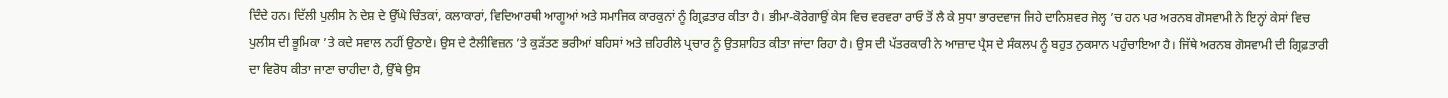ਦਿੰਦੇ ਹਨ। ਦਿੱਲੀ ਪੁਲੀਸ ਨੇ ਦੇਸ਼ ਦੇ ਉੱਘੇ ਚਿੰਤਕਾਂ, ਕਲਾਕਾਰਾਂ, ਵਿਦਿਆਰਥੀ ਆਗੂਆਂ ਅਤੇ ਸਮਾਜਿਕ ਕਾਰਕੁਨਾਂ ਨੂੰ ਗ੍ਰਿਫ਼ਤਾਰ ਕੀਤਾ ਹੈ। ਭੀਮਾ-ਕੋਰੇਗਾਉਂ ਕੇਸ ਵਿਚ ਵਰਵਰਾ ਰਾਓ ਤੋਂ ਲੈ ਕੇ ਸੁਧਾ ਭਾਰਦਵਾਜ ਜਿਹੇ ਦਾਨਿਸ਼ਵਰ ਜੇਲ੍ਹ ’ਚ ਹਨ ਪਰ ਅਰਨਬ ਗੋਸਵਾਮੀ ਨੇ ਇਨ੍ਹਾਂ ਕੇਸਾਂ ਵਿਚ ਪੁਲੀਸ ਦੀ ਭੂਮਿਕਾ ’ਤੇ ਕਦੇ ਸਵਾਲ ਨਹੀਂ ਉਠਾਏ। ਉਸ ਦੇ ਟੈਲੀਵਿਜ਼ਨ ’ਤੇ ਕੁੜੱਤਣ ਭਰੀਆਂ ਬਹਿਸਾਂ ਅਤੇ ਜ਼ਹਿਰੀਲੇ ਪ੍ਰਚਾਰ ਨੂੰ ਉਤਸ਼ਾਹਿਤ ਕੀਤਾ ਜਾਂਦਾ ਰਿਹਾ ਹੈ। ਉਸ ਦੀ ਪੱਤਰਕਾਰੀ ਨੇ ਆਜ਼ਾਦ ਪ੍ਰੈਸ ਦੇ ਸੰਕਲਪ ਨੂੰ ਬਹੁਤ ਨੁਕਸਾਨ ਪਹੁੰਚਾਇਆ ਹੈ। ਜਿੱਥੇ ਅਰਨਬ ਗੋਸਵਾਮੀ ਦੀ ਗ੍ਰਿਫ਼ਤਾਰੀ ਦਾ ਵਿਰੋਧ ਕੀਤਾ ਜਾਣਾ ਚਾਹੀਦਾ ਹੈ, ਉੱਥੇ ਉਸ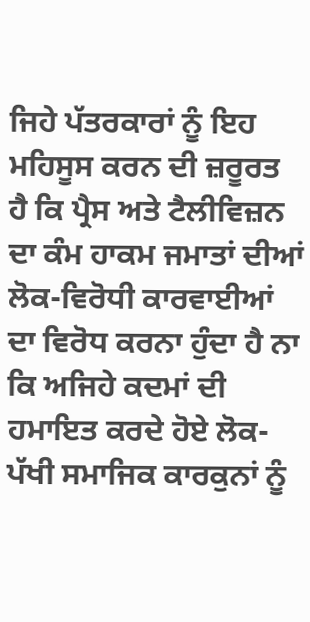ਜਿਹੇ ਪੱਤਰਕਾਰਾਂ ਨੂੰ ਇਹ ਮਹਿਸੂਸ ਕਰਨ ਦੀ ਜ਼ਰੂਰਤ ਹੈ ਕਿ ਪ੍ਰੈਸ ਅਤੇ ਟੈਲੀਵਿਜ਼ਨ ਦਾ ਕੰਮ ਹਾਕਮ ਜਮਾਤਾਂ ਦੀਆਂ ਲੋਕ-ਵਿਰੋਧੀ ਕਾਰਵਾਈਆਂ ਦਾ ਵਿਰੋਧ ਕਰਨਾ ਹੁੰਦਾ ਹੈ ਨਾ ਕਿ ਅਜਿਹੇ ਕਦਮਾਂ ਦੀ ਹਮਾਇਤ ਕਰਦੇ ਹੋਏ ਲੋਕ-ਪੱਖੀ ਸਮਾਜਿਕ ਕਾਰਕੁਨਾਂ ਨੂੰ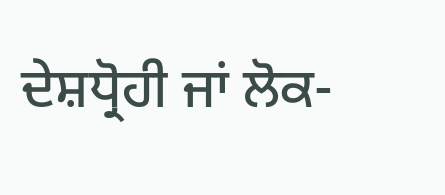ਦੇਸ਼ਧ੍ਰੋਹੀ ਜਾਂ ਲੋਕ-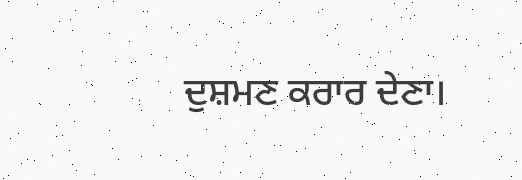ਦੁਸ਼ਮਣ ਕਰਾਰ ਦੇਣਾ।